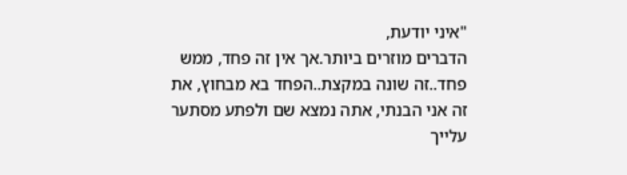"איני יודעת,
הדברים מוזרים ביותר.אך אין זה פחד, ממש פחד..זה שונה במקצת..הפחד בא מבחוץ, את זה אני הבנתי, אתה נמצא שם ולפתע מסתער עלייך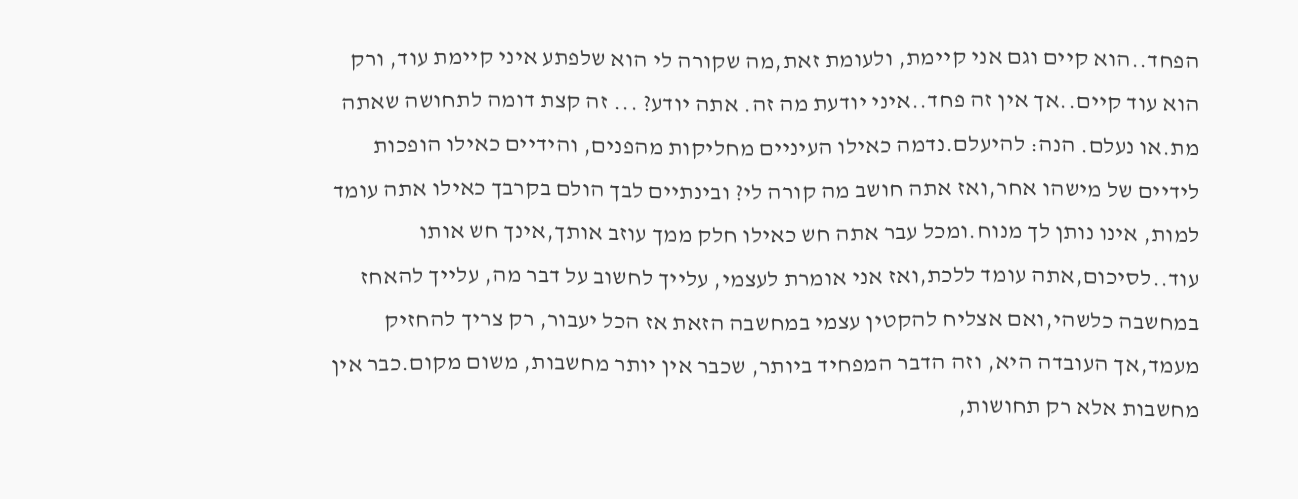הפחד..הוא קיים וגם אני קיימת, ולעומת זאת,מה שקורה לי הוא שלפתע איני קיימת עוד, ורק הוא עוד קיים..אך אין זה פחד..איני יודעת מה זה. אתה יודע? ... זה קצת דומה לתחושה שאתה מת.או נעלם. הנה: להיעלם.נדמה כאילו העיניים מחליקות מהפנים, והידיים כאילו הופכות לידיים של מישהו אחר,ואז אתה חושב מה קורה לי? ובינתיים לבך הולם בקרבך כאילו אתה עומד למות, אינו נותן לך מנוח.ומכל עבר אתה חש כאילו חלק ממך עוזב אותך,אינך חש אותו עוד..לסיכום,אתה עומד ללכת,ואז אני אומרת לעצמי, עלייך לחשוב על דבר מה, עלייך להאחז במחשבה כלשהי,ואם אצליח להקטין עצמי במחשבה הזאת אז הכל יעבור, רק צריך להחזיק מעמד,אך העובדה היא, וזה הדבר המפחיד ביותר, שכבר אין יותר מחשבות, משום מקום.כבר אין מחשבות אלא רק תחושות,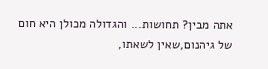אתה מבין? תחושות... והגדולה מכולן היא חום של גיהנום,שאין לשאתו,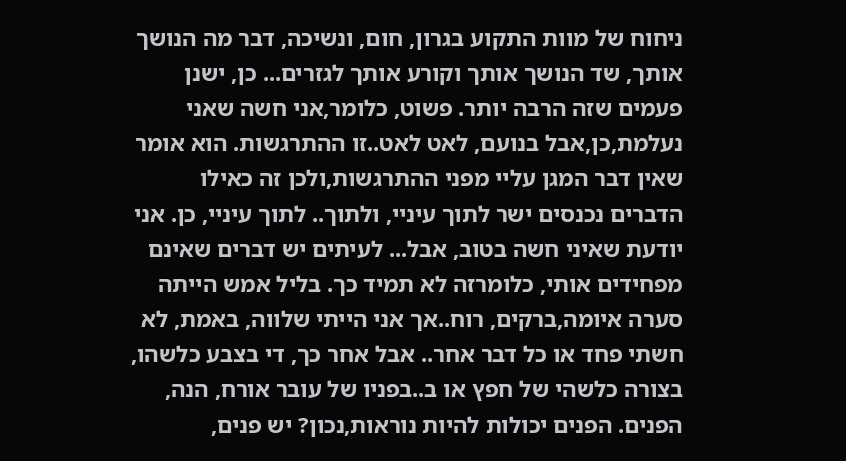ניחוח של מוות התקוע בגרון, חום, ונשיכה, דבר מה הנושך אותך, שד הנושך אותך וקורע אותך לגזרים... כן, ישנן פעמים שזה הרבה יותר. פשוט, כלומר,אני חשה שאני נעלמת,כן,אבל בנועם, לאט לאט..זו ההתרגשות. הוא אומר שאין דבר המגן עליי מפני ההתרגשות,ולכן זה כאילו הדברים נכנסים ישר לתוך עיניי, ולתוך.. לתוך עיניי, כן. אני יודעת שאיני חשה בטוב, אבל... לעיתים יש דברים שאינם מפחידים אותי, כלומרזה לא תמיד כך. בליל אמש הייתה סערה איומה,ברקים, רוח..אך אני הייתי שלווה, באמת, לא חשתי פחד או כל דבר אחר.. אבל אחר כך, די בצבע כלשהו, בצורה כלשהי של חפץ או ב..בפניו של עובר אורח, הנה, הפנים. הפנים יכולות להיות נוראות,נכון? יש פנים,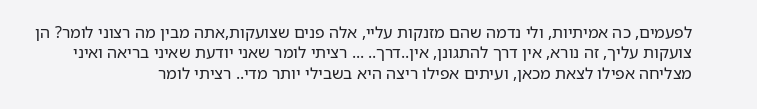לפעמים, כה אמיתיות, ולי נדמה שהם מזנקות עליי, אלה פנים שצועקות,אתה מבין מה רצוני לומר? הן צועקות עליך, זה נורא, אין דרך להתגונן, אין..דרך.. ... רציתי לומר שאני יודעת שאיני בריאה ואיני מצליחה אפילו לצאת מכאן, ועיתים אפילו ריצה היא בשבילי יותר מדי.. רציתי לומר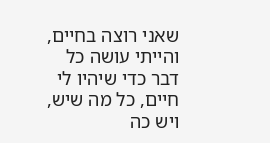שאני רוצה בחיים, והייתי עושה כל דבר כדי שיהיו לי חיים, כל מה שיש, ויש כה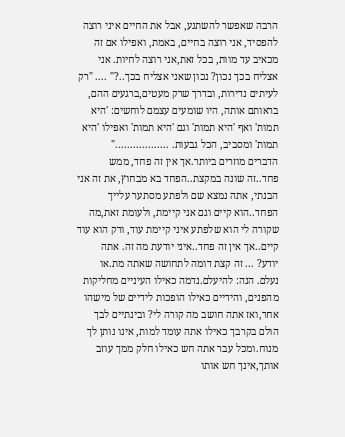הרבה שאפשר להשתגע, אבל את החיים איני רוצה להפסיד, אני רוצה בחיים, באמת, ואפילו אם זה מכאיב עד מוות, בכל זאת,אני רוצה לחיות. אני אצליח בכך נכון? נכון שאני אצליח בכך..?" .... "רק לעיתים נדירות, ובדרך שרק מעטים,ברגעים ההם, בראותם אותה, היו שומעים עצמם לוחשים: 'היא תמות' ואף 'היא תמות' וגם 'היא תמות' ואפילו 'היא תמות' ומסביב, הכל גבעות. .................."
הדברים מוזרים ביותר.אך אין זה פחד, ממש פחד..זה שונה במקצת..הפחד בא מבחוץ, את זה אני הבנתי, אתה נמצא שם ולפתע מסתער עלייך הפחד..הוא קיים וגם אני קיימת, ולעומת זאת,מה שקורה לי הוא שלפתע איני קיימת עוד, ורק הוא עוד קיים..אך אין זה פחד..איני יודעת מה זה. אתה יודע? ... זה קצת דומה לתחושה שאתה מת.או נעלם. הנה: להיעלם.נדמה כאילו העיניים מחליקות מהפנים, והידיים כאילו הופכות לידיים של מישהו אחר,ואז אתה חושב מה קורה לי? ובינתיים לבך הולם בקרבך כאילו אתה עומד למות, אינו נותן לך מנוח.ומכל עבר אתה חש כאילו חלק ממך עוזב אותך,אינך חש אותו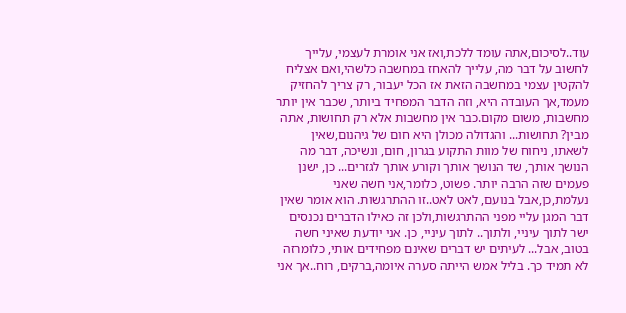עוד..לסיכום,אתה עומד ללכת,ואז אני אומרת לעצמי, עלייך לחשוב על דבר מה, עלייך להאחז במחשבה כלשהי,ואם אצליח להקטין עצמי במחשבה הזאת אז הכל יעבור, רק צריך להחזיק מעמד,אך העובדה היא, וזה הדבר המפחיד ביותר, שכבר אין יותר מחשבות, משום מקום.כבר אין מחשבות אלא רק תחושות, אתה מבין? תחושות... והגדולה מכולן היא חום של גיהנום,שאין לשאתו, ניחוח של מוות התקוע בגרון, חום, ונשיכה, דבר מה הנושך אותך, שד הנושך אותך וקורע אותך לגזרים... כן, ישנן פעמים שזה הרבה יותר. פשוט, כלומר,אני חשה שאני נעלמת,כן,אבל בנועם, לאט לאט..זו ההתרגשות. הוא אומר שאין דבר המגן עליי מפני ההתרגשות,ולכן זה כאילו הדברים נכנסים ישר לתוך עיניי, ולתוך.. לתוך עיניי, כן. אני יודעת שאיני חשה בטוב, אבל... לעיתים יש דברים שאינם מפחידים אותי, כלומרזה לא תמיד כך. בליל אמש הייתה סערה איומה,ברקים, רוח..אך אני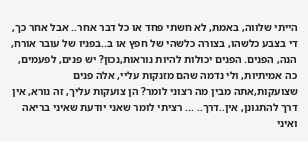הייתי שלווה, באמת, לא חשתי פחד או כל דבר אחר.. אבל אחר כך, די בצבע כלשהו, בצורה כלשהי של חפץ או ב..בפניו של עובר אורח, הנה, הפנים. הפנים יכולות להיות נוראות,נכון? יש פנים, לפעמים, כה אמיתיות, ולי נדמה שהם מזנקות עליי, אלה פנים שצועקות,אתה מבין מה רצוני לומר? הן צועקות עליך, זה נורא, אין דרך להתגונן, אין..דרך.. ... רציתי לומר שאני יודעת שאיני בריאה ואיני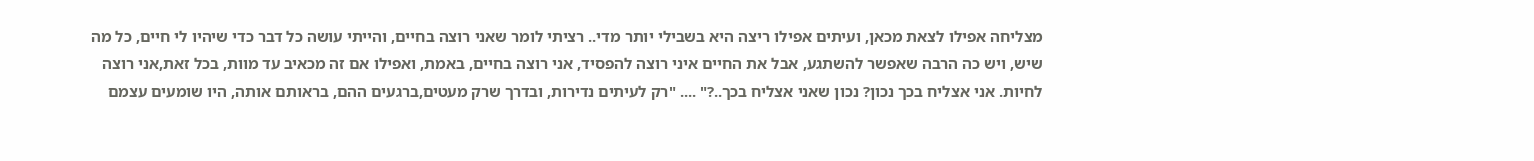מצליחה אפילו לצאת מכאן, ועיתים אפילו ריצה היא בשבילי יותר מדי.. רציתי לומר שאני רוצה בחיים, והייתי עושה כל דבר כדי שיהיו לי חיים, כל מה שיש, ויש כה הרבה שאפשר להשתגע, אבל את החיים איני רוצה להפסיד, אני רוצה בחיים, באמת, ואפילו אם זה מכאיב עד מוות, בכל זאת,אני רוצה לחיות. אני אצליח בכך נכון? נכון שאני אצליח בכך..?" .... "רק לעיתים נדירות, ובדרך שרק מעטים,ברגעים ההם, בראותם אותה, היו שומעים עצמם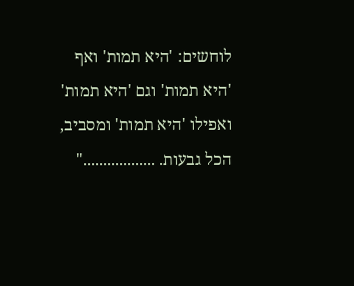לוחשים: 'היא תמות' ואף 'היא תמות' וגם 'היא תמות' ואפילו 'היא תמות' ומסביב, הכל גבעות. .................."